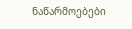ნაწარმოებები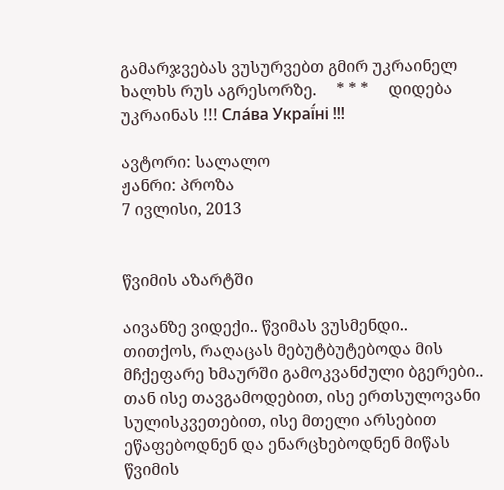გამარჯვებას ვუსურვებთ გმირ უკრაინელ ხალხს რუს აგრესორზე.     * * *     დიდება უკრაინას !!! Сла́ва Украї́ні !!!

ავტორი: სალალო
ჟანრი: პროზა
7 ივლისი, 2013


წვიმის აზარტში

აივანზე ვიდექი.. წვიმას ვუსმენდი..
თითქოს, რაღაცას მებუტბუტებოდა მის მჩქეფარე ხმაურში გამოკვანძული ბგერები.. თან ისე თავგამოდებით, ისე ერთსულოვანი სულისკვეთებით, ისე მთელი არსებით ეწაფებოდნენ და ენარცხებოდნენ მიწას წვიმის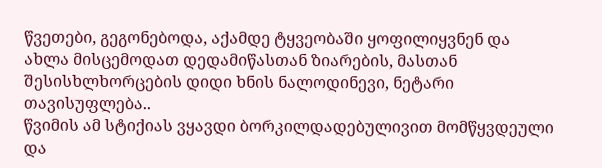წვეთები, გეგონებოდა, აქამდე ტყვეობაში ყოფილიყვნენ და ახლა მისცემოდათ დედამიწასთან ზიარების, მასთან შესისხლხორცების დიდი ხნის ნალოდინევი, ნეტარი თავისუფლება..
წვიმის ამ სტიქიას ვყავდი ბორკილდადებულივით მომწყვდეული და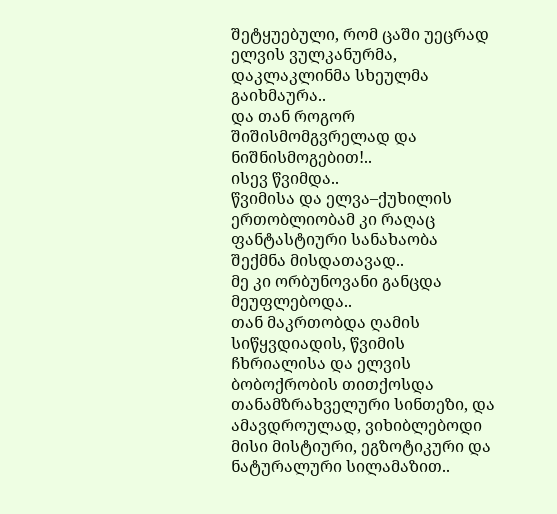შეტყუებული, რომ ცაში უეცრად ელვის ვულკანურმა, დაკლაკლინმა სხეულმა გაიხმაურა..
და თან როგორ შიშისმომგვრელად და ნიშნისმოგებით!..
ისევ წვიმდა..
წვიმისა და ელვა–ქუხილის ერთობლიობამ კი რაღაც ფანტასტიური სანახაობა შექმნა მისდათავად..
მე კი ორბუნოვანი განცდა მეუფლებოდა..
თან მაკრთობდა ღამის სიწყვდიადის, წვიმის ჩხრიალისა და ელვის ბობოქრობის თითქოსდა თანამზრახველური სინთეზი, და ამავდროულად, ვიხიბლებოდი მისი მისტიური, ეგზოტიკური და ნატურალური სილამაზით..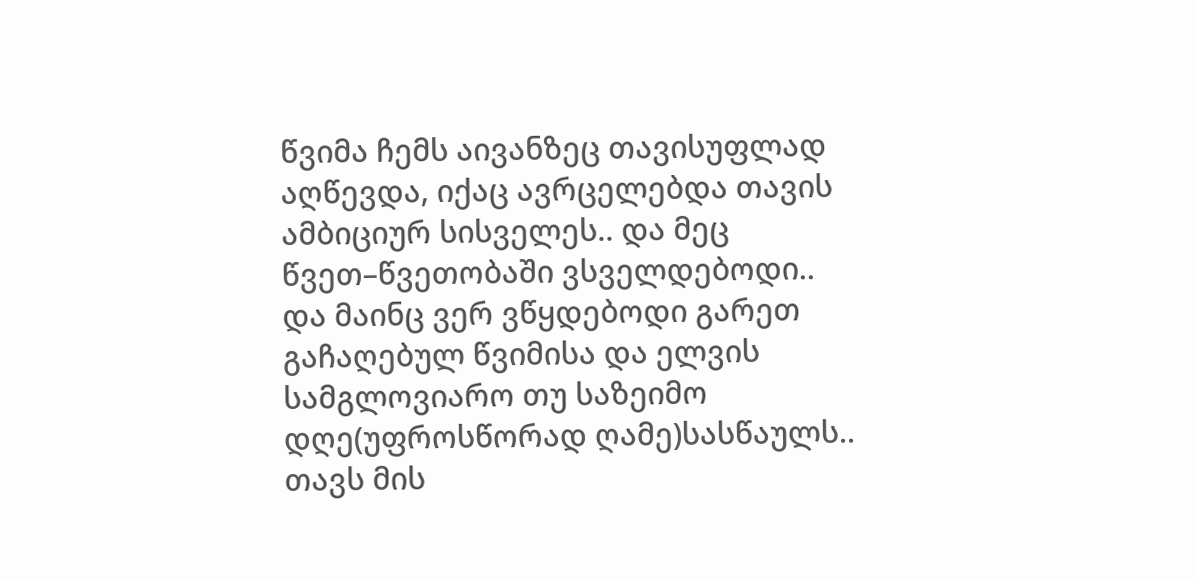წვიმა ჩემს აივანზეც თავისუფლად აღწევდა, იქაც ავრცელებდა თავის ამბიციურ სისველეს.. და მეც წვეთ–წვეთობაში ვსველდებოდი..
და მაინც ვერ ვწყდებოდი გარეთ გაჩაღებულ წვიმისა და ელვის სამგლოვიარო თუ საზეიმო დღე(უფროსწორად ღამე)სასწაულს.. თავს მის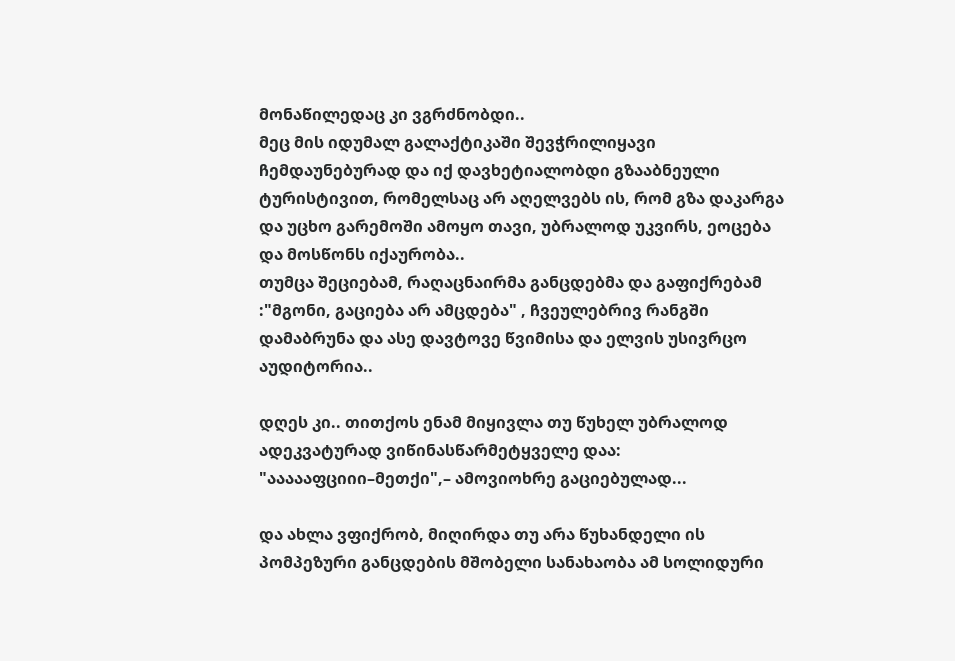მონაწილედაც კი ვგრძნობდი..
მეც მის იდუმალ გალაქტიკაში შევჭრილიყავი ჩემდაუნებურად და იქ დავხეტიალობდი გზააბნეული ტურისტივით, რომელსაც არ აღელვებს ის, რომ გზა დაკარგა და უცხო გარემოში ამოყო თავი, უბრალოდ უკვირს, ეოცება და მოსწონს იქაურობა..
თუმცა შეციებამ, რაღაცნაირმა განცდებმა და გაფიქრებამ :"მგონი, გაციება არ ამცდება" , ჩვეულებრივ რანგში დამაბრუნა და ასე დავტოვე წვიმისა და ელვის უსივრცო აუდიტორია..

დღეს კი.. თითქოს ენამ მიყივლა თუ წუხელ უბრალოდ ადეკვატურად ვიწინასწარმეტყველე დაა: "აააააფციიი–მეთქი",– ამოვიოხრე გაციებულად...

და ახლა ვფიქრობ, მიღირდა თუ არა წუხანდელი ის პომპეზური განცდების მშობელი სანახაობა ამ სოლიდური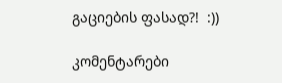გაციების ფასად?!  :))

კომენტარები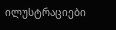ილუსტრაციები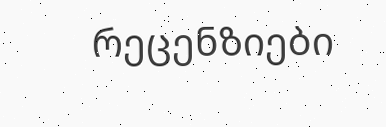რეცენზიები